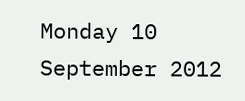Monday 10 September 2012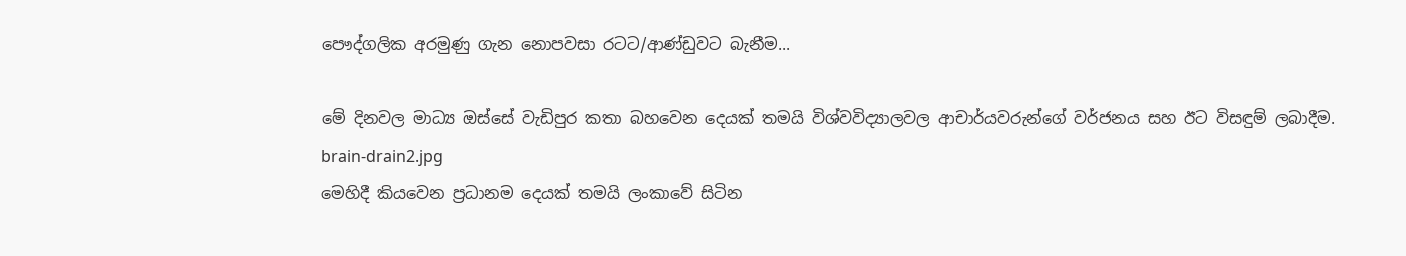පෞද්ගලික අරමුණු ගැන නොපවසා රටට/ආණ්ඩුවට බැනීම...

මේ දිනවල මාධ්‍ය ඔස්සේ වැඩිපුර කතා බහවෙන දෙයක් තමයි විශ්වවිද්‍යාලවල ආචාර්යවරුන්ගේ වර්ජනය සහ ඊට විසඳුම් ලබාදීම.
brain-drain2.jpg
මෙහිදී කියවෙන ප්‍රධානම දෙයක් තමයි ලංකාවේ සිටින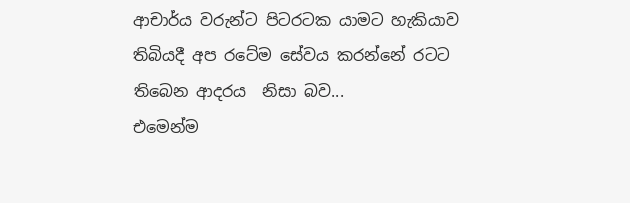ආචාර්ය වරුන්ට පිටරටක යාමට හැකියාව තිබියදී අප රටේම සේවය කරන්නේ රටට තිබෙන ආදරය  නිසා බව...
එමෙන්ම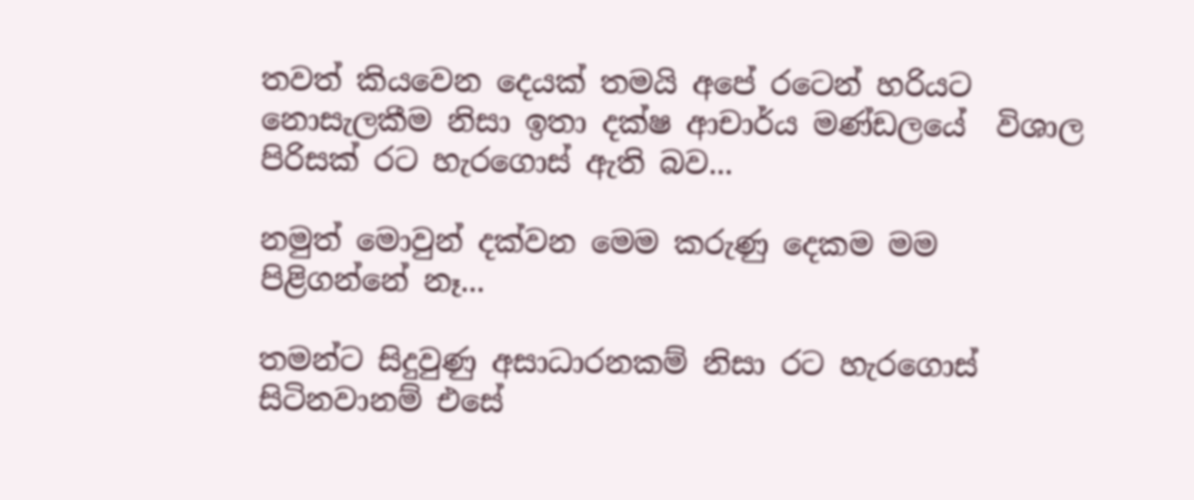තවත් කියවෙන දෙයක් තමයි අපේ රටෙන් හරියට නොසැලකීම නිසා ඉතා දක්ෂ ආචාර්ය මණ්ඩලයේ  විශාල  පිරිසක් රට හැරගොස් ඇති බව...

නමුත් මොවුන් දක්වන මෙම කරුණු දෙකම මම පිළිගන්නේ නෑ...

තමන්ට සිදුවුණු අසාධාරනකම් නිසා රට හැරගොස් සිටිනවානම් එසේ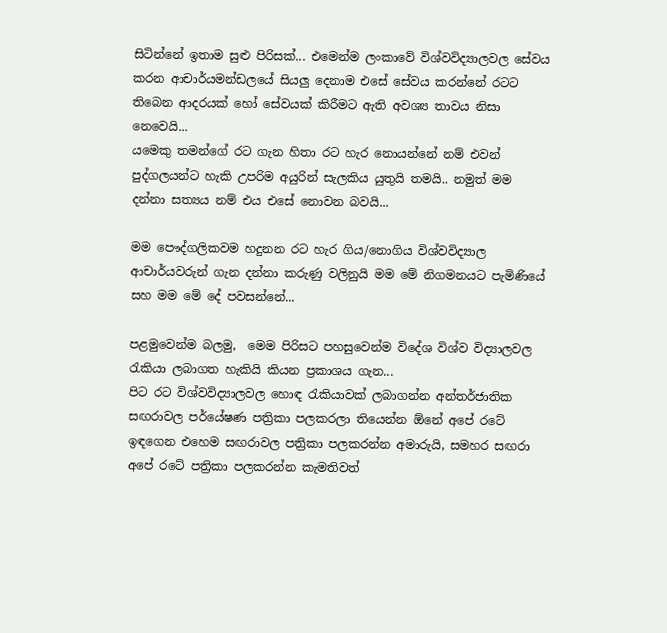සිටින්නේ ඉතාම සුළු පිරිසක්... එමෙන්ම ලංකාවේ විශ්වවිද්‍යාලවල සේවය කරන ආචාර්යමන්ඩලයේ සියලු දෙනාම එසේ සේවය කරන්නේ රටට තිබෙන ආදරයක් හෝ සේවයක් කිරීමට ඇති අවශ්‍ය තාවය නිසා නෙවෙයි...
යමෙකු තමන්ගේ රට ගැන හිතා රට හැර නොයන්නේ නම් එවන් පුද්ගලයන්ට හැකි උපරිම අයුරින් සැලකිය යුතුයි තමයි.. නමුත් මම දන්නා සත්‍යය නම් එය එසේ නොවන බවයි...

මම පෞද්ගලිකවම හදුනන රට හැර ගිය/නොගිය විශ්වවිද්‍යාල ආචාර්යවරුන් ගැන දන්නා කරුණු වලිනුයි මම මේ නිගමනයට පැමිණියේ සහ මම මේ දේ පවසන්නේ...

පළමුවෙන්ම බලමු,  මෙම පිරිසට පහසුවෙන්ම විදේශ විශ්ව විද්‍යාලවල රැකියා ලබාගත හැකියි කියන ප්‍රකාශය ගැන...
පිට රට විශ්වවිද්‍යාලවල හොඳ රැකියාවක් ලබාගන්න අන්තර්ජාතික සඟරාවල පර්යේෂණ පත්‍රිකා පලකරලා තියෙන්න ඕනේ අපේ රටේ ඉඳගෙන එහෙම සඟරාවල පත්‍රිකා පලකරන්න අමාරුයි, සමහර සඟරා අපේ රටේ පත්‍රිකා පලකරන්න කැමතිවත්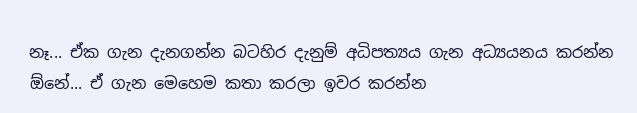නෑ... ඒක ගැන දැනගන්න බටහිර දැනුම් අධිපත්‍යය ගැන අධ්‍යයනය කරන්න ඕනේ... ඒ ගැන මෙහෙම කතා කරලා ඉවර කරන්න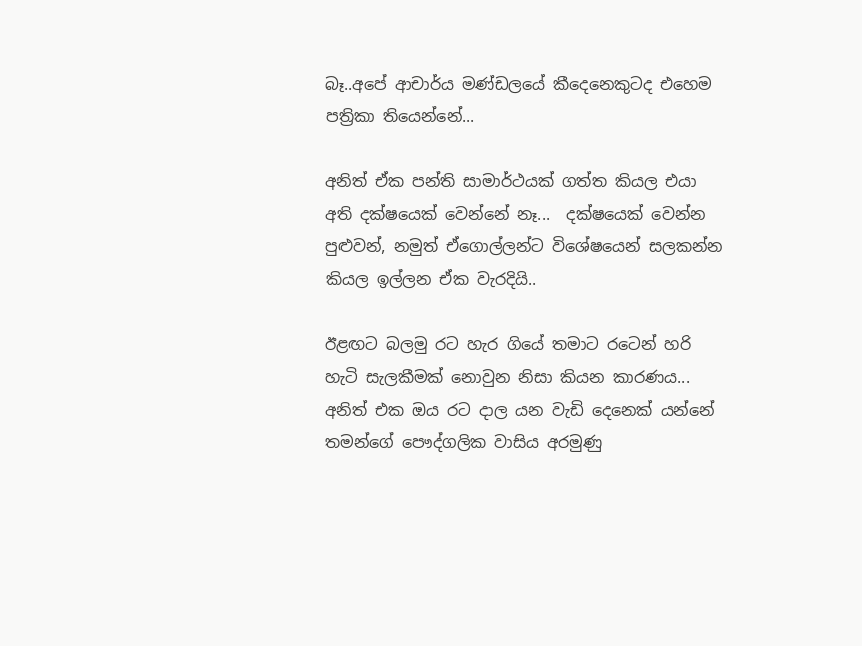බෑ..අපේ ආචාර්ය මණ්ඩලයේ කීදෙනෙකුටද එහෙම පත්‍රිකා තියෙන්නේ...

අනිත් ඒක පන්ති සාමාර්ථයක් ගත්ත කියල එයා අති දක්ෂයෙක් වෙන්නේ නෑ...  දක්ෂයෙක් වෙන්න පුළුවන්, නමුත් ඒගොල්ලන්ට විශේෂයෙන් සලකන්න කියල ඉල්ලන ඒක වැරදියි..

ඊළඟට බලමු රට හැර ගියේ තමාට රටෙන් හරි හැටි සැලකීමක් නොවුන නිසා කියන කාරණය... අනිත් එක ඔය රට දාල යන වැඩි දෙනෙක් යන්නේ තමන්ගේ පෞද්ගලික වාසිය අරමුණු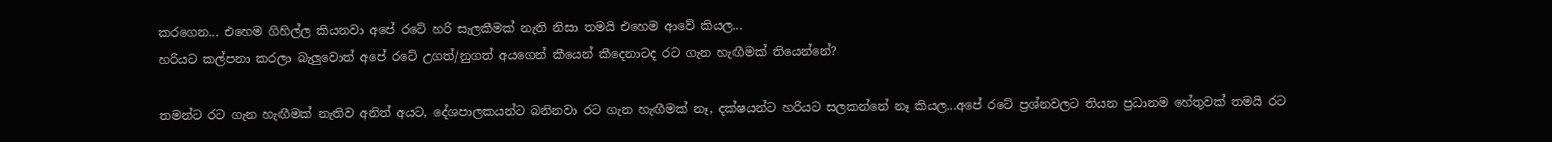කරගෙන... එහෙම ගිහිල්ල කියනවා අපේ රටේ හරි සැලකීමක් නැති නිසා තමයි එහෙම ආවේ කියල...
හරියට කල්පනා කරලා බැලුවොත් අපේ රටේ උගත්/නුගත් අයගෙන් කීයෙන් කීදෙනාටද රට ගැන හැඟීමක් තියෙන්නේ?

තමන්ට රට ගැන හැඟීමක් නැතිව අනිත් අයට, දේශපාලකයන්ට බනිනවා රට ගැන හැඟීමක් නෑ, දක්ෂයන්ට හරියට සලකන්නේ නෑ කියල...අපේ රටේ ප්‍රශ්නවලට තියන ප්‍රධානම හේතුවක් තමයි රට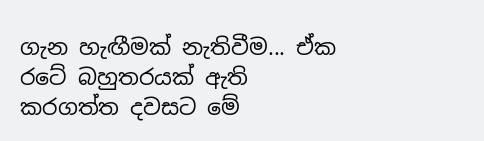ගැන හැඟීමක් නැතිවීම... ඒක රටේ බහුතරයක් ඇති කරගත්ත දවසට මේ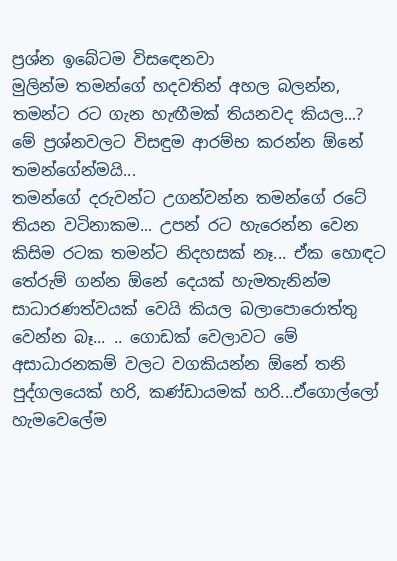ප්‍රශ්න ඉබේටම විසඳෙනවා
මුලින්ම තමන්ගේ හදවතින් අහල බලන්න, තමන්ට රට ගැන හැඟීමක් තියනවද කියල...? මේ ප්‍රශ්නවලට විසඳුම ආරම්භ කරන්න ඕනේ තමන්ගේන්මයි...
තමන්ගේ දරුවන්ට උගන්වන්න තමන්ගේ රටේ තියන වටිනාකම... උපන් රට හැරෙන්න වෙන කිසිම රටක තමන්ට නිදහසක් නෑ... ඒක හොඳට තේරුම් ගන්න ඕනේ දෙයක් හැමතැනින්ම සාධාරණත්වයක් වෙයි කියල බලාපොරොත්තු වෙන්න බෑ... .. ගොඩක් වෙලාවට මේ අසාධාරනකම් වලට වගකියන්න ඕනේ තනි පුද්ගලයෙක් හරි, කණ්ඩායමක් හරි...ඒගොල්ලෝ හැමවෙලේම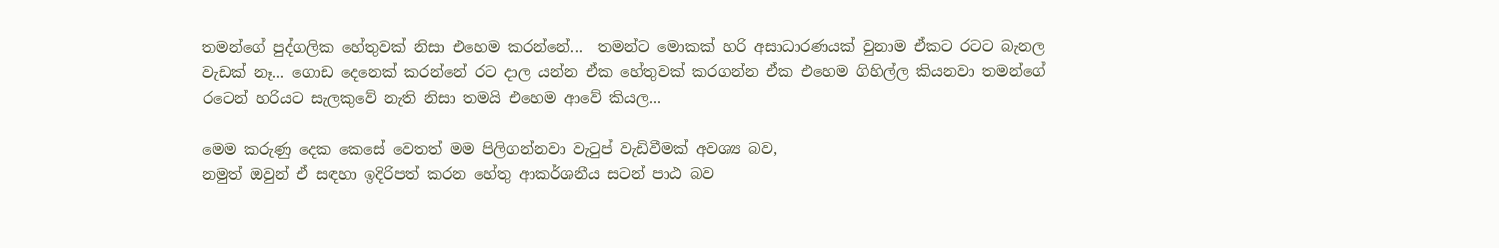තමන්ගේ පුද්ගලික හේතුවක් නිසා එහෙම කරන්නේ...  තමන්ට මොකක් හරි අසාධාරණයක් වුනාම ඒකට රටට බැනල වැඩක් නෑ... ගොඩ දෙනෙක් කරන්නේ රට දාල යන්න ඒක හේතුවක් කරගන්න ඒක එහෙම ගිහිල්ල කියනවා තමන්ගේ රටෙන් හරියට සැලකුවේ නැති නිසා තමයි එහෙම ආවේ කියල...

මෙම කරුණු දෙක කෙසේ වෙතත් මම පිලිගන්නවා වැටුප් වැඩිවීමක් අවශ්‍ය බව,
නමුත් ඔවුන් ඒ සඳහා ඉදිරිපත් කරන හේතු ආකර්ශනීය සටන් පාඨ බව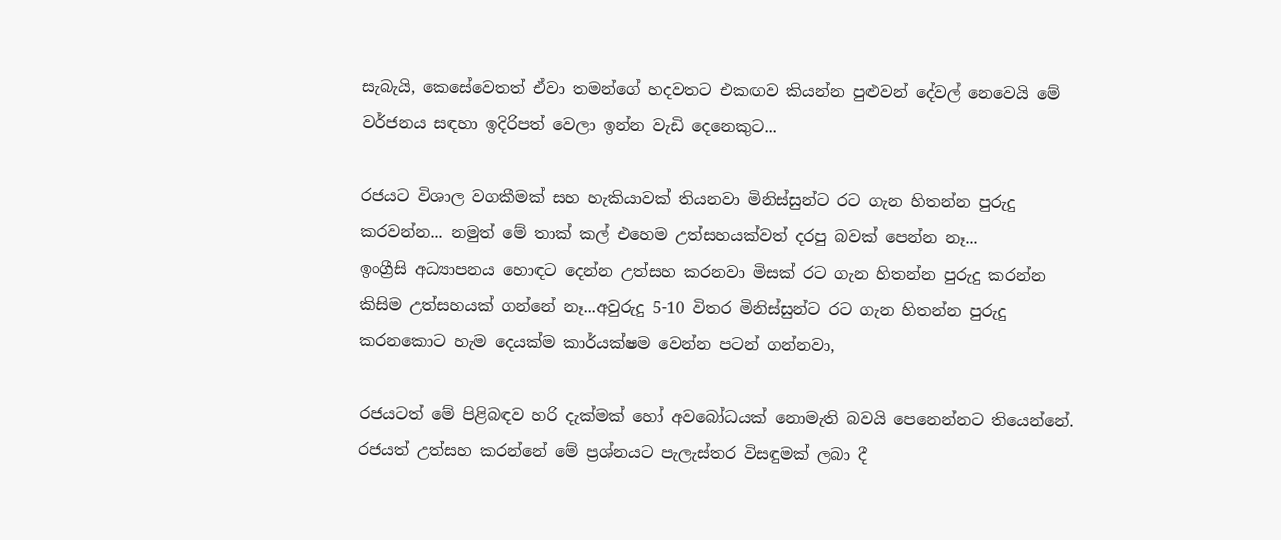සැබැයි, කෙසේවෙතත් ඒවා තමන්ගේ හදවතට එකඟව කියන්න පුළුවන් දේවල් නෙවෙයි මේ වර්ජනය සඳහා ඉදිරිපත් වෙලා ඉන්න වැඩි දෙනෙකුට...

රජයට විශාල වගකීමක් සහ හැකියාවක් තියනවා මිනිස්සුන්ට රට ගැන හිතන්න පුරුදු කරවන්න... නමුත් මේ තාක් කල් එහෙම උත්සහයක්වත් දරපු බවක් පෙන්න නෑ...
ඉංග්‍රීසි අධ්‍යාපනය හොඳට දෙන්න උත්සහ කරනවා මිසක් රට ගැන හිතන්න පුරුදු කරන්න කිසිම උත්සහයක් ගන්නේ නෑ...අවුරුදු 5-10 විතර මිනිස්සුන්ට රට ගැන හිතන්න පුරුදු කරනකොට හැම දෙයක්ම කාර්යක්ෂම වෙන්න පටන් ගන්නවා,

රජයටත් මේ පිළිබඳව හරි දැක්මක් හෝ අවබෝධයක් නොමැති බවයි පෙනෙන්නට තියෙන්නේ. රජයත් උත්සහ කරන්නේ මේ ප්‍රශ්නයට පැලැස්තර විසඳුමක් ලබා දී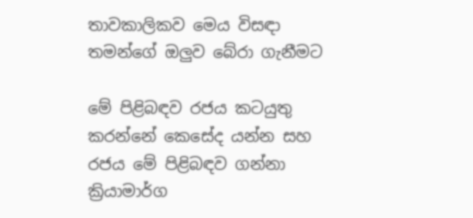තාවකාලිකව මෙය විසඳා තමන්ගේ ඔලුව බේරා ගැනීමට

මේ පිළිබඳව රජය කටයුතු කරන්නේ කෙසේද යන්න සහ රජය මේ පිළිබඳව ගන්නා ක්‍රියාමාර්ග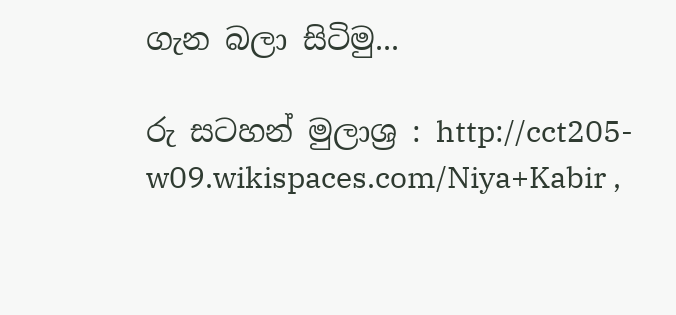ගැන බලා සිටිමු...

රු සටහන් මුලාශ්‍ර : http://cct205-w09.wikispaces.com/Niya+Kabir ,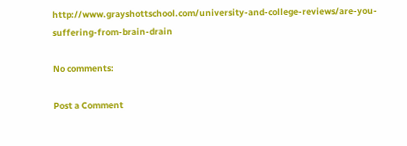http://www.grayshottschool.com/university-and-college-reviews/are-you-suffering-from-brain-drain

No comments:

Post a Comment